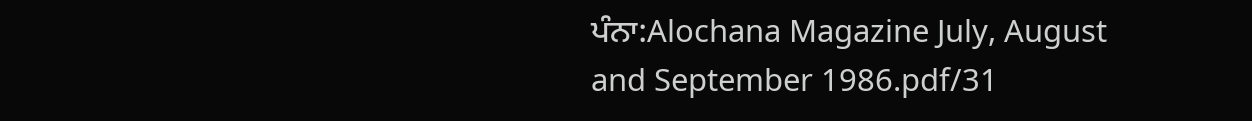ਪੰਨਾ:Alochana Magazine July, August and September 1986.pdf/31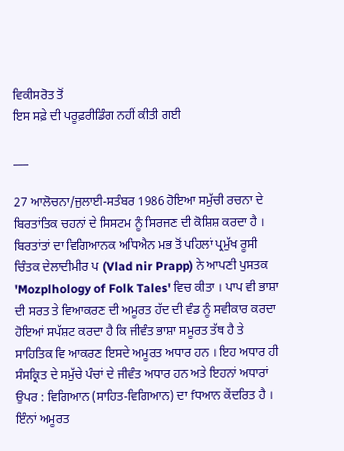ਵਿਕੀਸਰੋਤ ਤੋਂ
ਇਸ ਸਫ਼ੇ ਦੀ ਪਰੂਫ਼ਰੀਡਿੰਗ ਨਹੀਂ ਕੀਤੀ ਗਈ

___

27 ਆਲੋਚਨਾ/ਜੁਲਾਈ-ਸਤੰਬਰ 1986 ਹੋਇਆ ਸਮੁੱਚੀ ਰਚਨਾ ਦੇ ਬਿਰਤਾਂਤਿਕ ਚਹਨਾਂ ਦੇ ਸਿਸਟਮ ਨੂੰ ਸਿਰਜਣ ਦੀ ਕੋਸ਼ਿਸ਼ ਕਰਦਾ ਹੈ । ਬਿਰਤਾਂਤਾਂ ਦਾ ਵਿਗਿਆਨਕ ਅਧਿਐਨ ਮਭ ਤੋਂ ਪਹਿਲਾਂ ਪ੍ਰਮੁੱਖ ਰੂਸੀ ਚਿੰਤਕ ਦੇਲਾਦੀਮੀਰ ਪ (Vlad nir Prapp) ਨੇ ਆਪਣੀ ਪੁਸਤਕ 'Mozplhology of Folk Tales' ਵਿਚ ਕੀਤਾ । ਪਾਪ ਵੀ ਭਾਸ਼ਾ ਦੀ ਸਰਤ ਤੇ ਵਿਆਕਰਣ ਦੀ ਅਮੂਰਤ ਹੱਦ ਦੀ ਵੰਡ ਨੂੰ ਸਵੀਕਾਰ ਕਰਦਾ ਹੋਇਆਂ ਸਪੱਸ਼ਟ ਕਰਦਾ ਹੈ ਕਿ ਜੀਵੰਤ ਭਾਸ਼ਾ ਸਮੂਰਤ ਤੱਥ ਹੈ ਤੇ ਸਾਹਿਤਿਕ ਵਿ ਆਕਰਣ ਇਸਦੇ ਅਮੂਰਤ ਅਧਾਰ ਹਨ । ਇਹ ਅਧਾਰ ਹੀ ਸੰਸਕ੍ਰਿਤ ਦੇ ਸਮੁੱਚੇ ਪੰਚਾਂ ਦੇ ਜੀਵੰਤ ਅਧਾਰ ਹਨ ਅਤੇ ਇਹਨਾਂ ਅਧਾਰਾਂ ਉਪਰ : ਵਿਗਿਆਨ (ਸਾਹਿਤ-ਵਿਗਿਆਨ) ਦਾ fਧਆਨ ਕੇਂਦਰਿਤ ਹੈ । ਇੰਨਾਂ ਅਮੂਰਤ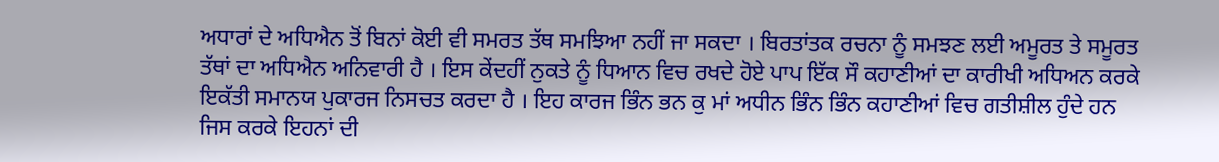ਅਧਾਰਾਂ ਦੇ ਅਧਿਐਨ ਤੋਂ ਬਿਨਾਂ ਕੋਈ ਵੀ ਸਮਰਤ ਤੱਥ ਸਮਝਿਆ ਨਹੀਂ ਜਾ ਸਕਦਾ । ਬਿਰਤਾਂਤਕ ਰਚਨਾ ਨੂੰ ਸਮਝਣ ਲਈ ਅਮੂਰਤ ਤੇ ਸਮੂਰਤ ਤੱਥਾਂ ਦਾ ਅਧਿਐਨ ਅਨਿਵਾਰੀ ਹੈ । ਇਸ ਕੇਂਦਹੀਂ ਨੁਕਤੇ ਨੂੰ ਧਿਆਨ ਵਿਚ ਰਖਦੇ ਹੋਏ ਪਾਪ ਇੱਕ ਸੌ ਕਹਾਣੀਆਂ ਦਾ ਕਾਰੀਖੀ ਅਧਿਅਨ ਕਰਕੇ ਇਕੱਤੀ ਸਮਾਨਯ ਪੁਕਾਰਜ ਨਿਸਚਤ ਕਰਦਾ ਹੈ । ਇਹ ਕਾਰਜ ਭਿੰਨ ਭਨ ਕੁ ਮਾਂ ਅਧੀਨ ਭਿੰਨ ਭਿੰਨ ਕਹਾਣੀਆਂ ਵਿਚ ਗਤੀਸ਼ੀਲ ਹੁੰਦੇ ਹਨ ਜਿਸ ਕਰਕੇ ਇਹਨਾਂ ਦੀ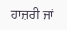ਹਾਜ਼ਰੀ ਜਾਂ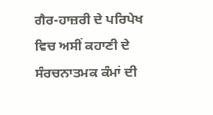ਗੈਰ-ਹਾਜ਼ਰੀ ਦੇ ਪਰਿਪੇਖ ਵਿਚ ਅਸੀਂ ਕਹਾਣੀ ਦੇ ਸੰਰਚਨਾਤਮਕ ਕੰਮਾਂ ਦੀ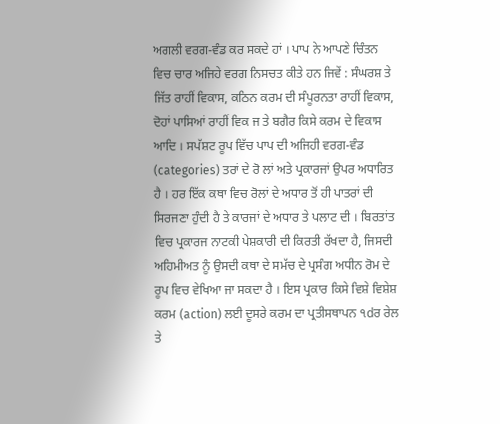ਅਗਲੀ ਵਰਗ-ਵੰਡ ਕਰ ਸਕਦੇ ਹਾਂ । ਪਾਪ ਨੇ ਆਪਣੇ ਚਿੰਤਨ ਵਿਚ ਚਾਰ ਅਜਿਹੇ ਵਰਗ ਨਿਸਚਤ ਕੀਤੇ ਹਨ ਜਿਵੇਂ : ਸੰਘਰਸ਼ ਤੇ ਜਿੱਤ ਰਾਹੀਂ ਵਿਕਾਸ, ਕਠਿਨ ਕਰਮ ਦੀ ਸੰਪੂਰਨਤਾ ਰਾਹੀਂ ਵਿਕਾਸ, ਦੋਹਾਂ ਪਾਸਿਆਂ ਰਾਹੀਂ ਵਿਕ ਜ ਤੇ ਬਗੈਰ ਕਿਸੇ ਕਰਮ ਦੇ ਵਿਕਾਸ ਆਦਿ । ਸਪੱਸ਼ਟ ਰੂਪ ਵਿੱਚ ਪਾਪ ਦੀ ਅਜਿਹੀ ਵਰਗ-ਵੰਡ (categories) ਤਰਾਂ ਦੇ ਰੋ ਲਾਂ ਅਤੇ ਪ੍ਰਕਾਰਜਾਂ ਉਪਰ ਅਧਾਰਿਤ ਹੈ । ਹਰ ਇੱਕ ਕਥਾ ਵਿਚ ਰੋਲਾਂ ਦੇ ਅਧਾਰ ਤੋਂ ਹੀ ਪਾਤਰਾਂ ਦੀ ਸਿਰਜਣਾ ਹੁੰਦੀ ਹੈ ਤੇ ਕਾਰਜਾਂ ਦੇ ਅਧਾਰ ਤੇ ਪਲਾਟ ਦੀ । ਬਿਰਤਾਂਤ ਵਿਚ ਪ੍ਰਕਾਰਜ ਨਾਟਕੀ ਪੇਸ਼ਕਾਰੀ ਦੀ ਕਿਰਤੀ ਰੱਖਦਾ ਹੈ, ਜਿਸਦੀ ਅਹਿਮੀਅਤ ਨੂੰ ਉਸਦੀ ਕਥਾ ਦੇ ਸਮੱਚ ਦੇ ਪ੍ਰਸੰਗ ਅਧੀਨ ਰੋਮ ਦੇ ਰੂਪ ਵਿਚ ਵੇਖਿਆ ਜਾ ਸਕਦਾ ਹੈ । ਇਸ ਪ੍ਰਕਾਰ ਕਿਸੇ ਵਿਸ਼ੇ ਵਿਸ਼ੇਸ਼ ਕਰਮ (action) ਲਈ ਦੂਸਰੇ ਕਰਮ ਦਾ ਪ੍ਰਤੀਸਥਾਪਨ ੧dਰ ਰੇਲ ਤੇ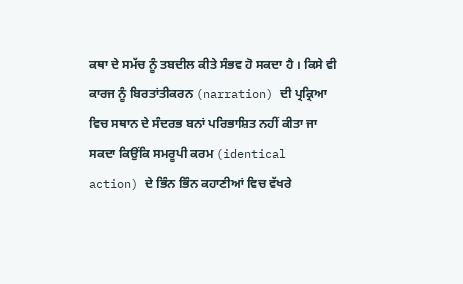ਕਥਾ ਦੇ ਸਮੱਚ ਨੂੰ ਤਬਦੀਲ ਕੀਤੇ ਸੰਭਵ ਹੋ ਸਕਦਾ ਹੈ । ਕਿਸੇ ਵੀ ਕਾਰਜ ਨੂੰ ਬਿਰਤਾਂਤੀਕਰਨ (narration) ਦੀ ਪ੍ਰਕ੍ਰਿਆ ਵਿਚ ਸਥਾਨ ਦੇ ਸੰਦਰਭ ਬਨਾਂ ਪਰਿਭਾਸ਼ਿਤ ਨਹੀਂ ਕੀਤਾ ਜਾ ਸਕਦਾ ਕਿਉਂਕਿ ਸਮਰੂਪੀ ਕਰਮ (identical action) ਦੇ ਭਿੰਨ ਭਿੰਨ ਕਹਾਣੀਆਂ ਵਿਚ ਵੱਖਰੇ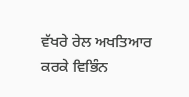ਵੱਖਰੇ ਰੇਲ ਅਖਤਿਆਰ ਕਰਕੇ ਵਿਭਿੰਨ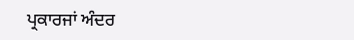ਪ੍ਰਕਾਰਜਾਂ ਅੰਦਰ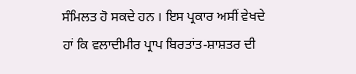ਸੰਮਿਲਤ ਹੋ ਸਕਦੇ ਹਨ । ਇਸ ਪ੍ਰਕਾਰ ਅਸੀਂ ਵੇਖਦੇ ਹਾਂ ਕਿ ਵਲਾਦੀਮੀਰ ਪ੍ਰਾਪ ਬਿਰਤਾਂਤ-ਸ਼ਾਸ਼ਤਰ ਦੀ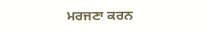ਮਰਜਣਾ ਕਰਨ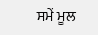ਸਮੇਂ ਮੂਲ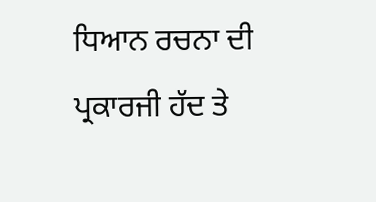ਧਿਆਨ ਰਚਨਾ ਦੀ ਪ੍ਰਕਾਰਜੀ ਹੱਦ ਤੇ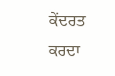ਕੇਂਦਰਤ ਕਰਦਾ